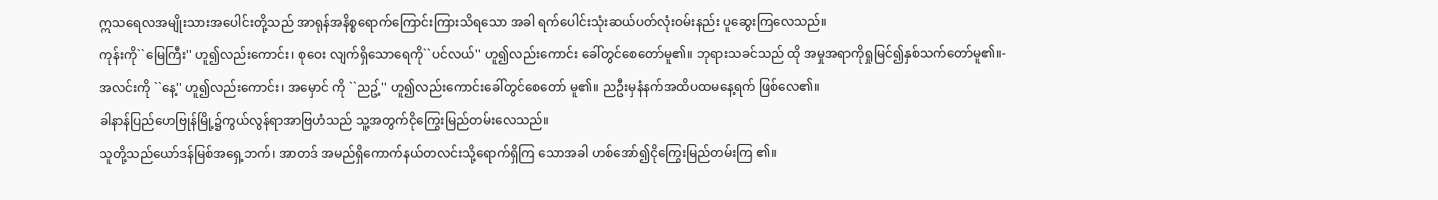ဣသရေလအမျိုးသားအပေါင်းတို့သည် အာရုန်အနိစ္စရောက်ကြောင်းကြားသိရသော အခါ ရက်ပေါင်းသုံးဆယ်ပတ်လုံးဝမ်းနည်း ပူဆွေးကြလေသည်။
ကုန်းကို``မြေကြီး'' ဟူ၍လည်းကောင်း၊ စုဝေး လျက်ရှိသောရေကို``ပင်လယ်'' ဟူ၍လည်းကောင်း ခေါ်တွင်စေတော်မူ၏။ ဘုရားသခင်သည် ထို အမှုအရာကိုရှုမြင်၍နှစ်သက်တော်မူ၏။-
အလင်းကို ``နေ့'' ဟူ၍လည်းကောင်း၊ အမှောင် ကို ``ညဥ့်'' ဟူ၍လည်းကောင်းခေါ်တွင်စေတော် မူ၏။ ညဦးမှနံနက်အထိပထမနေ့ရက် ဖြစ်လေ၏။
ခါနာန်ပြည်ဟေဗြုန်မြို့၌ကွယ်လွန်ရာအာဗြဟံသည် သူ့အတွက်ငိုကြွေးမြည်တမ်းလေသည်။
သူတို့သည်ယော်ဒန်မြစ်အရှေ့ဘက်၊ အာတဒ် အမည်ရှိကောက်နယ်တလင်းသို့ရောက်ရှိကြ သောအခါ ဟစ်အော်၍ငိုကြွေးမြည်တမ်းကြ ၏။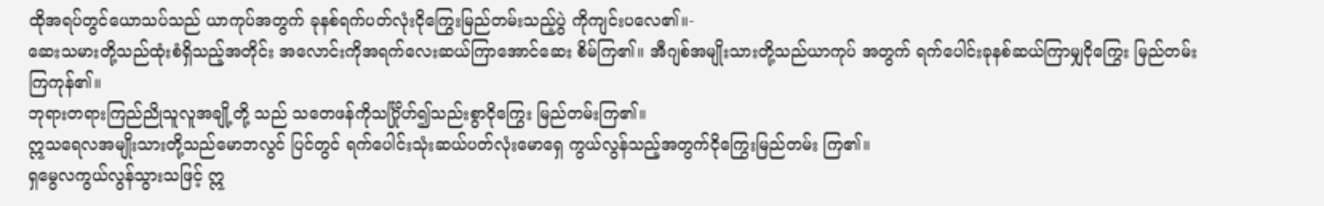ထိုအရပ်တွင်ယောသပ်သည် ယာကုပ်အတွက် ခုနစ်ရက်ပတ်လုံးငိုကြွေးမြည်တမ်းသည့်ပွဲ ကိုကျင်းပလေ၏။-
ဆေးသမားတို့သည်ထုံးစံရှိသည့်အတိုင်း အလောင်းကိုအရက်လေးဆယ်ကြာအောင်ဆေး စိမ်ကြ၏။ အီဂျစ်အမျိုးသားတို့သည်ယာကုပ် အတွက် ရက်ပေါင်းခုနစ်ဆယ်ကြာမျှငိုကြွေး မြည်တမ်းကြကုန်၏။
ဘုရားတရားကြည်ညိုသူလူအချို့တို့ သည် သတေဖန်ကိုသင်္ဂြိုဟ်၍သည်းစွာငိုကြွေး မြည်တမ်းကြ၏။
ဣသရေလအမျိုးသားတို့သည်မောဘလွင် ပြင်တွင် ရက်ပေါင်းသုံးဆယ်ပတ်လုံးမောရှေ ကွယ်လွန်သည့်အတွက်ငိုကြွေးမြည်တမ်း ကြ၏။
ရှမွေလကွယ်လွန်သွားသဖြင့် ဣ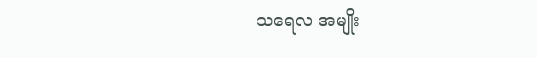သရေလ အမျိုး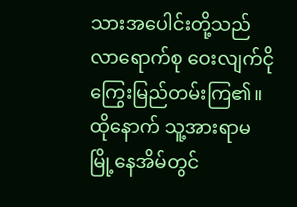သားအပေါင်းတို့သည်လာရောက်စု ဝေးလျက်ငိုကြွေးမြည်တမ်းကြ၏။ ထိုနောက် သူ့အားရာမမြို့နေအိမ်တွင်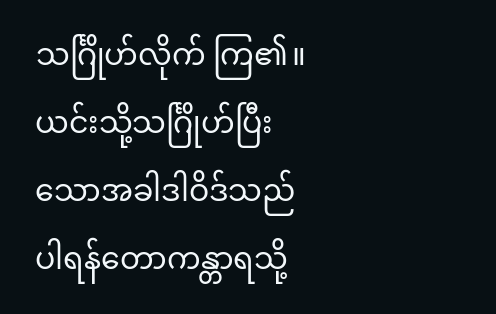သင်္ဂြိုဟ်လိုက် ကြ၏။ ယင်းသို့သင်္ဂြိုဟ်ပြီးသောအခါဒါဝိဒ်သည် ပါရန်တောကန္တာရသို့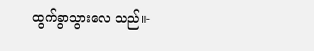ထွက်ခွာသွားလေ သည်။-